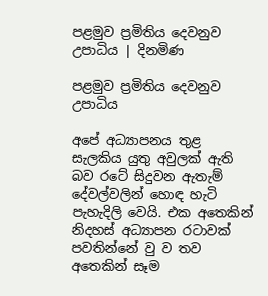පළමුව ප්‍රමිතිය දෙවනුව උපාධිය | දිනමිණ

පළමුව ප්‍රමිතිය දෙවනුව උපාධිය

අපේ අධ්‍යාපනය තුළ සැලකිය යුතු අවුලක් ඇති බව රටේ සිදුවන ඇතැම් දේවල්වලින් හොඳ හැටි පැහැදිලි වෙයි. එක අතෙකින් නිදහස් අධ්‍යාපන රටාවක් පවතින්නේ වු ව තව අතෙකින් සෑම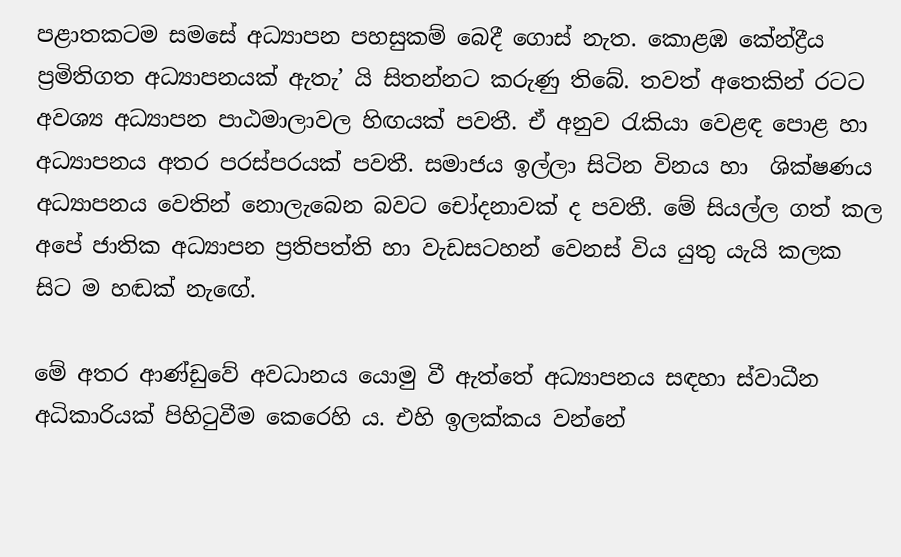පළාතකටම සමසේ අධ්‍යාපන පහසුකම් බෙදී ගොස් නැත. කොළඹ කේන්ද්‍රීය ප්‍රමිතිගත අධ්‍යාපනයක් ඇතැ’ යි සිතන්නට කරුණු තිබේ. තවත් අතෙකින් රටට අවශ්‍ය අධ්‍යාපන පාඨමාලාවල හිඟයක් පවතී. ඒ අනුව රැකියා වෙළඳ පොළ හා අධ්‍යාපනය අතර පරස්පරයක් පවතී. සමාජය ඉල්ලා සිටින විනය හා  ශික්ෂණය අධ්‍යාපනය වෙතින් නොලැබෙන බවට චෝදනාවක් ද පවතී. මේ සියල්ල ගත් කල අපේ ජාතික අධ්‍යාපන ප්‍රතිපත්ති හා වැඩසටහන් වෙනස් විය යුතු යැයි කලක සිට ම හඬක් නැ‍ඟේ.

මේ අතර ආණ්ඩුවේ අවධානය යොමු වී ඇත්තේ අධ්‍යාපනය සඳහා ස්වාධීන අධිකාරියක් පිහිටුවීම කෙරෙහි ය. එහි ඉලක්කය වන්නේ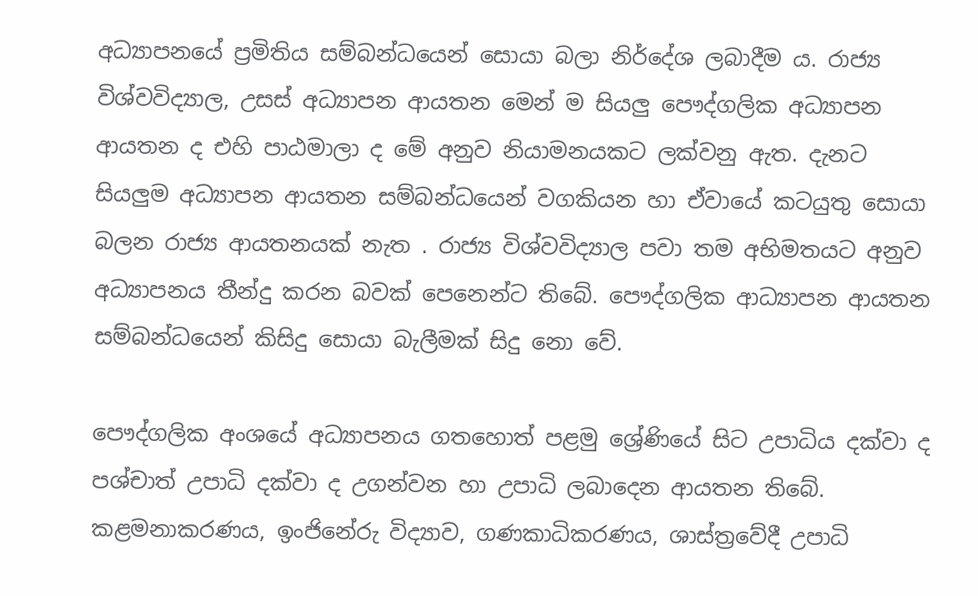අධ්‍යාපනයේ ප්‍රමිතිය සම්බන්ධයෙන් සොයා බලා නිර්දේශ ලබාදීම ය. රාජ්‍ය විශ්වවිද්‍යාල, උසස් අධ්‍යාපන ආයතන මෙන් ම සියලු පෞද්ගලික අධ්‍යාපන ආයතන ද එහි පාඨමාලා ද මේ අනුව නියාමනයකට ලක්වනු ඇත. දැනට සියලුම අධ්‍යාපන ආයතන සම්බන්ධයෙන් වගකියන හා ඒවායේ කටයුතු සොයා බලන රාජ්‍ය ආයතනයක් නැත . රාජ්‍ය විශ්වවිද්‍යාල පවා තම අභිමතයට අනුව අධ්‍යාපනය තීන්දු කරන බවක් පෙනෙන්ට තිබේ. පෞද්ගලික ආධ්‍යාපන ආයතන සම්බන්ධයෙන් කිසිදු සොයා බැලීමක් සිදු නො වේ.

පෞද්ගලික අංශයේ අධ්‍යාපනය ගතහොත් පළමු ශ්‍රේණියේ සිට උපාධිය දක්වා ද පශ්චාත් උපාධි දක්වා ද උගන්වන හා උපාධි ලබාදෙන ආයතන තිබේ. කළමනාකරණය, ඉංජිනේරු විද්‍යාව, ගණකාධිකරණය, ශාස්ත්‍රවේදී උපාධි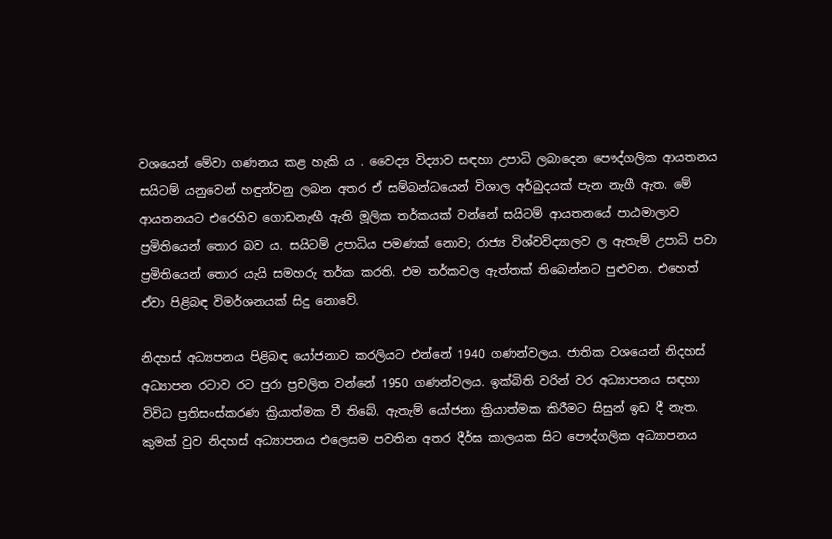වශයෙන් මේවා ගණනය කළ හැකි ය . වෛද්‍ය විද්‍යාව සඳහා උපාධි ලබාදෙන පෞද්ගලික ආයතනය සයිටම් යනුවෙන් හඳුන්වනු ලබන අතර ඒ සම්බන්ධයෙන් විශාල අර්බුදයක් පැන නැගී ඇත. මේ ආයතනයට එරෙහිව ගොඩනැඟී ඇති මූලික තර්කයක් වන්නේ සයිටම් ආයතනයේ පාඨමාලාව ප්‍රමිතියෙන් තොර බව ය. සයිටම් උපාධිය පමණක් නොව; රාජ්‍ය විශ්වවිද්‍යාලව ල ඇතැම් උපාධි පවා ප්‍රමිතියෙන් තොර යැයි සමහරු තර්ක කරති. එම තර්කවල ඇත්තක් තිබෙන්නට පුළුවන. එහෙත් ඒවා පිළිබඳ විමර්ශනයක් සිදු නොවේ.

නිදහස් අධ්‍යපනය පිළිබඳ යෝජනාව කරලියට එන්නේ 1940 ගණන්වලය. ජාතික වශයෙන් නිදහස් අධ්‍යාපන රටාව රට පුරා ප්‍රචලිත වන්නේ 1950 ගණන්වලය. ඉක්බිති වරින් වර අධ්‍යාපනය සඳහා විවිධ ප්‍රතිසංස්කරණ ක්‍රියාත්මක වී තිබේ. ඇතැම් යෝජනා ක්‍රියාත්මක කිරීමට සිසුන් ඉඩ දී නැත. කුමක් වුව නිදහස් අධ්‍යාපනය එලෙසම පවතින අතර දීර්ඝ කාලයක සිට පෞද්ගලික අධ්‍යාපනය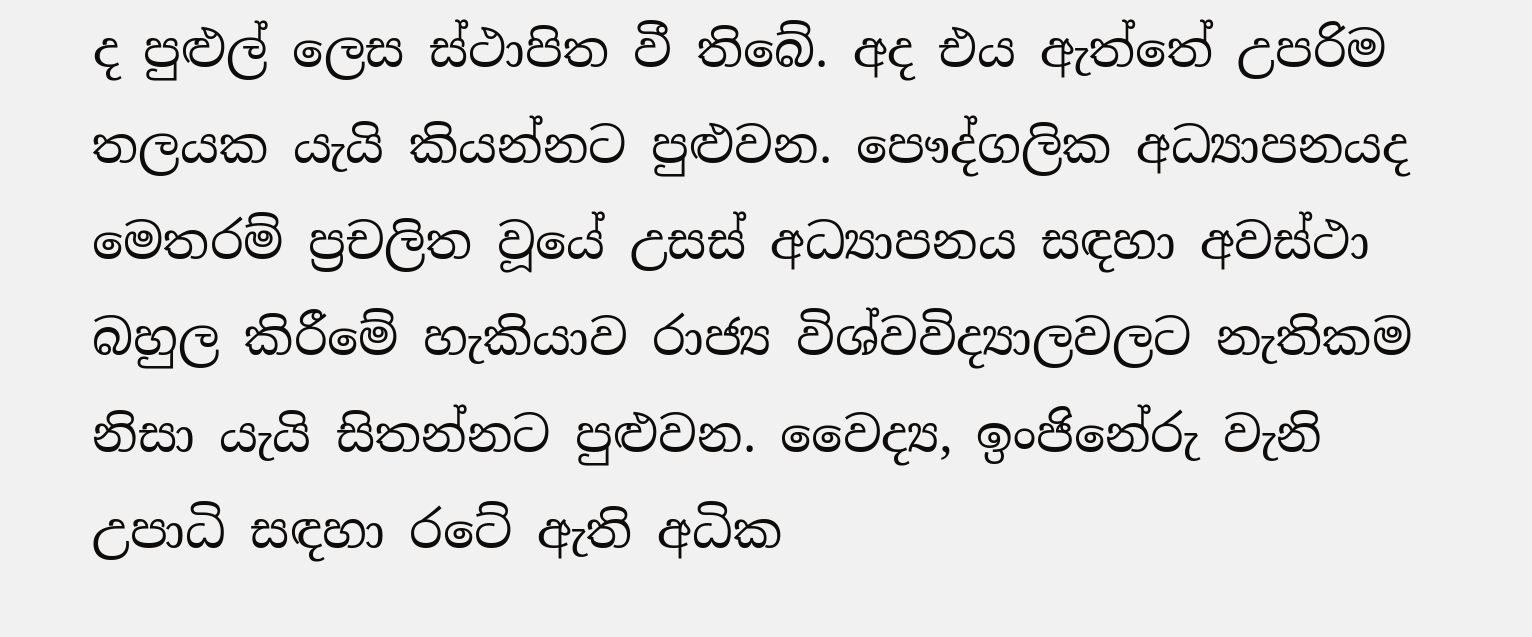ද පුළුල් ලෙස ස්ථාපිත වී තිබේ. අද එය ඇත්තේ උපරිම තලයක යැයි කියන්නට පුළුවන. පෞද්ගලික අධ්‍යාපනයද මෙතරම් ප්‍රචලිත වූයේ උසස් අධ්‍යාපනය සඳහා අවස්ථා බහුල කිරීමේ හැකියාව රාජ්‍ය විශ්වවිද්‍යාලවලට නැතිකම නිසා යැයි සිතන්නට පුළුවන. වෛද්‍ය, ඉංජිනේරු වැනි උපාධි සඳහා රටේ ඇති අධික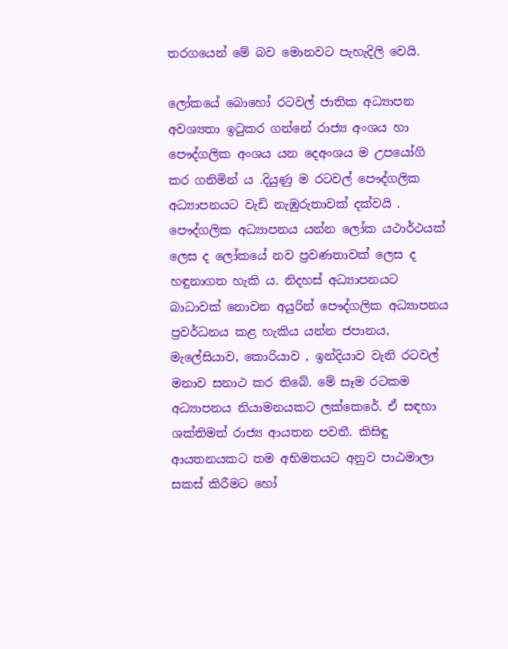තරගයෙන් මේ බව මොනවට පැහැදිලි වෙයි.

ලෝකයේ බොහෝ රටවල් ජාතික අධ්‍යාපන අවශ්‍යතා ඉටුකර ගන්නේ රාජ්‍ය අංශය හා පෞද්ගලික අංශය යන දෙඅංශය ම උපයෝගි කර ගනිමින් ය .දියුණු ම රටවල් පෞද්ගලික අධ්‍යාපනයට වැඩි නැඹුරුතාවක් දක්වයි . පෞද්ගලික අධ්‍යාපනය යන්න ලෝක යථාර්ථයක් ලෙස ද ලෝකයේ නව ප්‍රවණතාවක් ලෙස ද හඳුනාගත හැකි ය. නිදහස් අධ්‍යාපනයට බාධාවක් නොවන අයුරින් ‍පෞද්ගලික අධ්‍යාපනය ප්‍රවර්ධනය කළ හැකිය යන්න ජපානය, මැලේසියාව, කොරියාව , ඉන්දියාව වැනි රටවල් මනාව සනාථ කර තිබේ. මේ සෑම රටකම අධ්‍යාපනය නියාමනයකට ලක්කෙරේ. ඒ සඳහා ශක්තිමත් රාජ්‍ය ආයතන පවතී. කිසිඳු ආයතනයකට තම අභිමතයට අනුව පාඨමාලා සකස් කිරීමට හෝ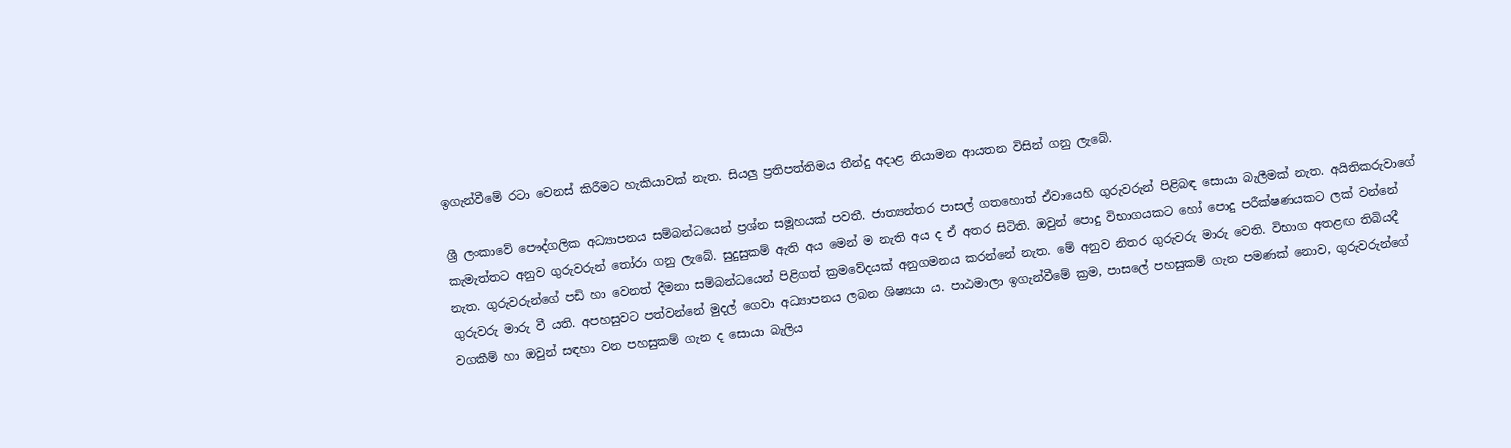ඉගැන්වීමේ රටා වෙනස් කිරීමට හැකියාවක් නැත. සියලු ප්‍රතිපත්තිමය තීන්දු අදාළ නියාමන ආයතන විසින් ගනු ලැබේ.

ශ්‍රී ලංකාවේ පෞද්ගලික අධ්‍යාපනය සම්බන්ධයෙන් ප්‍රශ්න සමූහයක් පවතී. ජාත්‍යන්තර පාසල් ගතහොත් ඒවායෙහි ගුරුවරුන් පිළිබඳ සොයා බැලීමක් නැත. අයිතිකරුවාගේ කැමැත්තට අනුව ගුරුවරුන් තෝරා ගනු ලැබේ. සුදුසුකම් ඇති අය මෙන් ම නැති අය ද ඒ අතර සිටිති. ඔවුන් පොදු විභාගයකට හෝ පොදු පරීක්ෂණයකට ලක් වන්නේ නැත. ගුරුවරුන්ගේ පඩි හා වෙනත් දීමනා සම්බන්ධයෙන් පිළිගත් ක්‍රමවේදයක් අනුගමනය කරන්නේ නැත. මේ අනුව නිතර ගුරුවරු මාරු ‍වෙති. විභාග අතළඟ තිබියදී ගුරුවරු මාරු වී යති. අපහසුවට පත්වන්නේ මුදල් ගෙවා අධ්‍යාපනය ලබන ශිෂ්‍යයා ය. පාඨමාලා ඉගැන්වීමේ ක්‍රම, පාසලේ පහසුකම් ගැන පමණක් නොව, ගුරුවරුන්ගේ වගකීම් හා ඔවුන් සඳහා වන පහසුකම් ගැන ද සොයා බැලිය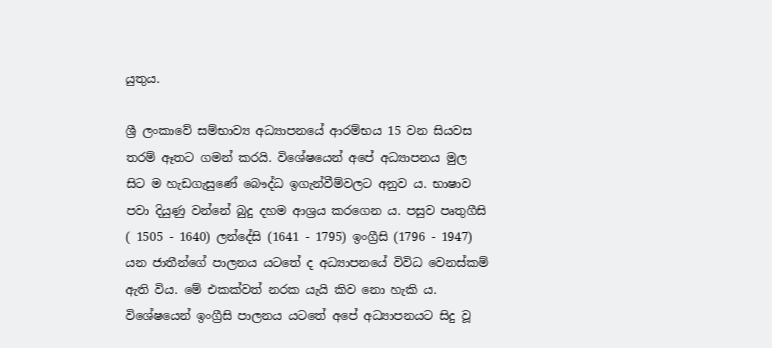යුතුය.

ශ්‍රී ලංකාවේ සම්භාව්‍ය අධ්‍යාපනයේ ආරම්භය 15 වන සියවස තරම් ඈතට ගමන් කරයි. විශේෂයෙන් අපේ අධ්‍යාපනය මුල සිට ම හැඩගැසුණේ බෞද්ධ ඉගැන්වීම්වලට අනුව ය. භාෂාව පවා දියුණු වන්නේ බුදු දහම ආශ්‍රය කරගෙන ය. පසුව පෘතුගීසි ( 1505 - 1640) ලන්දේසි (1641 - 1795) ඉංග්‍රීසි (1796 - 1947) යන ජාතීන්ගේ පාලනය යටතේ ද අධ්‍යාපනයේ විවිධ වෙනස්කම් ඇති විය. මේ එකක්වත් නරක යැයි කිව නො හැකි ය. විශේෂයෙන් ඉංග්‍රීසි පාලනය යටතේ අපේ අධ්‍යාපනයට සිදු වූ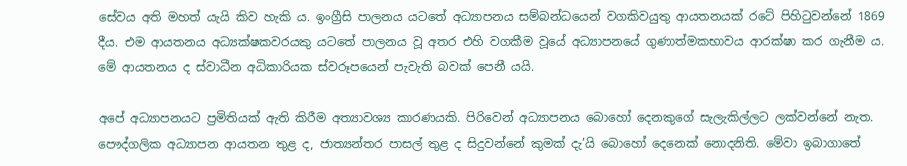සේවය අති මහත් යැයි කිව හැකි ය. ඉංග්‍රීසි පාලනය යටතේ අධ්‍යාපනය සම්බන්ධයෙන් වගකිවයුතු ආයතනයක් රටේ පිහිටුවන්නේ 1869 දීය. එම ආයතනය අධ්‍යක්ෂකවරයකු යටතේ පාලනය වූ අතර එහි වගකීම වූයේ අධ්‍යාපනයේ ගුණාත්මකභාවය ආරක්ෂා කර ගැනීම ය. මේ ආයතනය ද ස්වාධීන අධිකාරියක ස්වරූපයෙන් පැවැති බවක් පෙනී යයි.

අපේ අධ්‍යාපනයට ප්‍රමිතියක් ඇති කිරීම අත්‍යාවශ්‍ය කාරණයකි. පිරිවෙන් අධ්‍යාපනය බොහෝ දෙනකුගේ සැලැකිල්ලට ලක්වන්නේ නැත. පෞද්ගලික අධ්‍යාපන ආයතන තුළ ද, ජාත්‍යන්තර පාසල් තුළ ද සිදුවන්නේ කුමක් දැ’යි බොහෝ දෙනෙක් නොදනිති. මේවා ඉබාගාතේ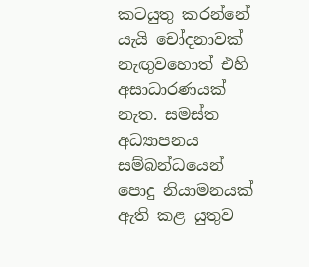කටයුතු කරන්නේ යැයි චෝදනාවක් නැඟුවහොත් එහි අසාධාරණයක් නැත. සමස්ත අධ්‍යාපනය සම්බන්ධයෙන් පොදු නියාමනයක් ඇති කළ යුතුව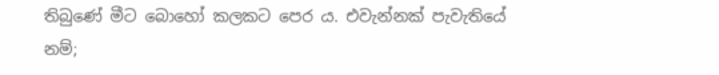තිබුණේ මීට බොහෝ කලකට පෙර ය. එවැන්නක් පැවැතියේ නම්;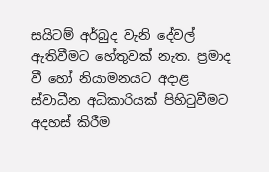සයිටම් අර්බුද වැනි දේවල් ඇතිවීමට හේතුවක් නැත. ප්‍රමාද වී හෝ නියාමනයට අදාළ ස්වාධීන අධිකාරියක් පිහිටුවීමට අදහස් කිරීම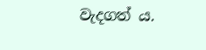වැදගත් ය.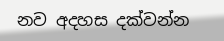නව අදහස දක්වන්න